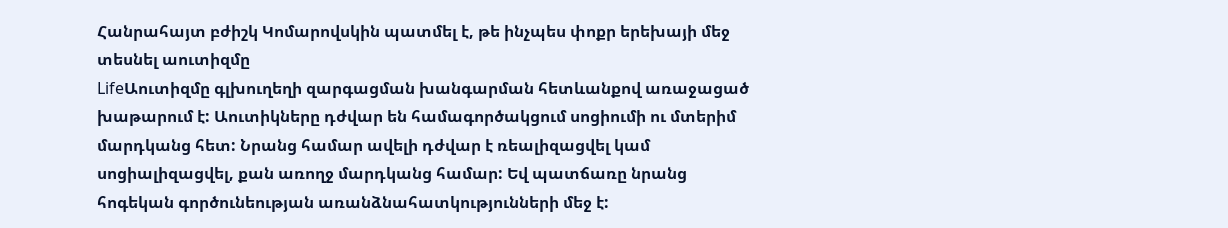Հանրահայտ բժիշկ Կոմարովսկին պատմել է, թե ինչպես փոքր երեխայի մեջ տեսնել աուտիզմը
LifeԱուտիզմը գլխուղեղի զարգացման խանգարման հետևանքով առաջացած խաթարում է: Աուտիկները դժվար են համագործակցում սոցիումի ու մտերիմ մարդկանց հետ: Նրանց համար ավելի դժվար է ռեալիզացվել կամ սոցիալիզացվել, քան առողջ մարդկանց համար: Եվ պատճառը նրանց հոգեկան գործունեության առանձնահատկությունների մեջ է: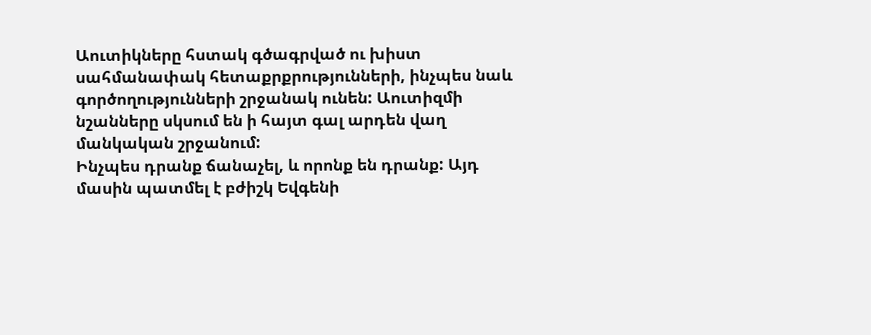Աուտիկները հստակ գծագրված ու խիստ սահմանափակ հետաքրքրությունների, ինչպես նաև գործողությունների շրջանակ ունեն: Աուտիզմի նշանները սկսում են ի հայտ գալ արդեն վաղ մանկական շրջանում:
Ինչպես դրանք ճանաչել, և որոնք են դրանք: Այդ մասին պատմել է բժիշկ Եվգենի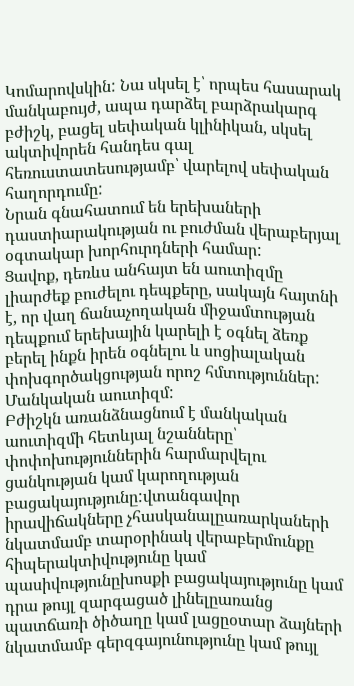Կոմարովսկին: Նա սկսել է՝ որպես հասարակ մանկաբույժ, ապա դարձել բարձրակարգ բժիշկ, բացել սեփական կլինիկան, սկսել ակտիվորեն հանդես գալ հեռուստատեսությամբ՝ վարելով սեփական հաղորդումը:
Նրան գնահատում են երեխաների դաստիարակության ու բուժման վերաբերյալ օգտակար խորհուրդների համար:
Ցավոք, դեռևս անհայտ են աուտիզմը լիարժեք բուժելու դեպքերը, սակայն հայտնի է, որ վաղ ճանաչողական միջամտության դեպքում երեխային կարելի է օգնել ձեռք բերել ինքն իրեն օգնելու և սոցիալական փոխգործակցության որոշ հմտություններ:
Մանկական աուտիզմ:
Բժիշկն առանձնացնում է մանկական աուտիզմի հետևյալ նշանները՝
փոփոխություններին հարմարվելու ցանկության կամ կարողության բացակայությունը:վտանգավոր իրավիճակները չհասկանալըառարկաների նկատմամբ տարօրինակ վերաբերմունքը
հիպերակտիվությունը կամ պասիվությունըխոսքի բացակայությունը կամ դրա թույլ զարգացած լինելըառանց պատճառի ծիծաղը կամ լացըօտար ձայների նկատմամբ գերզգայունությունը կամ թույլ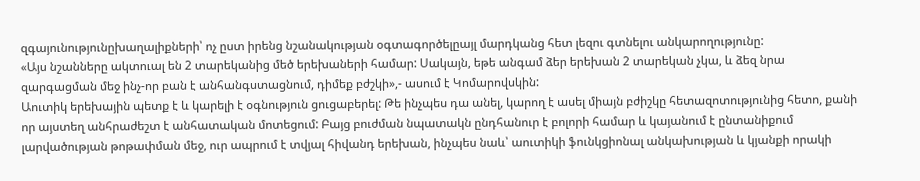զգայունությունըխաղալիքների՝ ոչ ըստ իրենց նշանակության օգտագործելըայլ մարդկանց հետ լեզու գտնելու անկարողությունը:
«Այս նշանները ակտուալ են 2 տարեկանից մեծ երեխաների համար: Սակայն, եթե անգամ ձեր երեխան 2 տարեկան չկա, և ձեզ նրա զարգացման մեջ ինչ-որ բան է անհանգստացնում, դիմեք բժշկի»,- ասում է Կոմարովսկին:
Աուտիկ երեխային պետք է և կարելի է օգնություն ցուցաբերել: Թե ինչպես դա անել, կարող է ասել միայն բժիշկը հետազոտությունից հետո, քանի որ այստեղ անհրաժեշտ է անհատական մոտեցում: Բայց բուժման նպատակն ընդհանուր է բոլորի համար և կայանում է ընտանիքում լարվածության թոթափման մեջ, ուր ապրում է տվյալ հիվանդ երեխան, ինչպես նաև՝ աուտիկի ֆունկցիոնալ անկախության և կյանքի որակի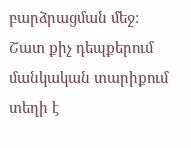բարձրացման մեջ:
Շատ քիչ դեպքերում մանկական տարիքում տեղի է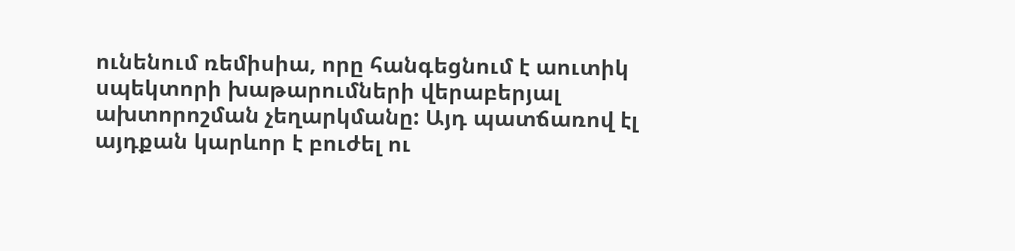ունենում ռեմիսիա, որը հանգեցնում է աուտիկ սպեկտորի խաթարումների վերաբերյալ ախտորոշման չեղարկմանը: Այդ պատճառով էլ այդքան կարևոր է բուժել ու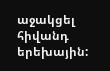աջակցել հիվանդ երեխային: